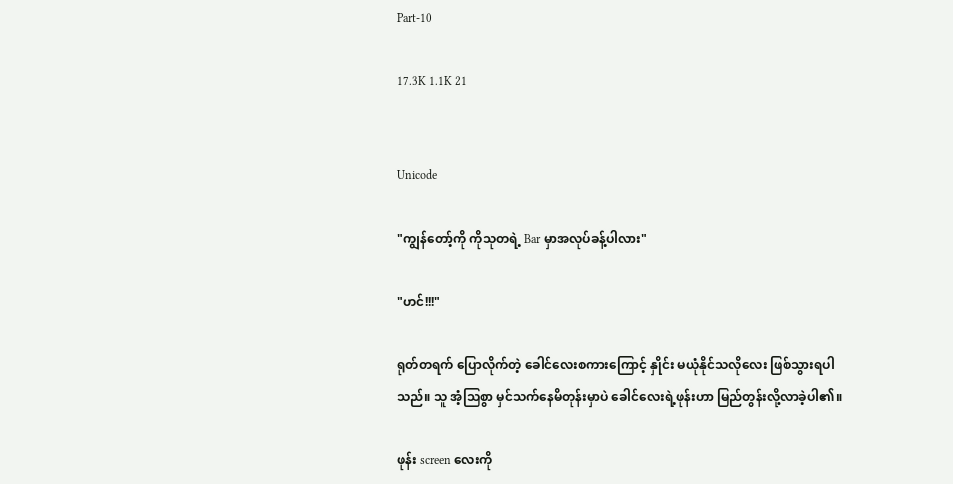Part-10

17.3K 1.1K 21


Unicode

"ကျွန်တော့်ကို ကိုသုတရဲ့ Bar မှာအလုပ်ခန့်ပါလား"

"ဟင်!!!"

ရုတ်တရက် ပြောလိုက်တဲ့ ခေါင်လေးစကားကြောင့် နှိုင်း မယုံနိုင်သလိုလေး ဖြစ်သွားရပါသည်။ သူ အံ့သြစွာ မှင်သက်နေမိတုန်းမှာပဲ ခေါင်လေးရဲ့ဖုန်းဟာ မြည်တွန်းလို့လာခဲ့ပါ၏။

ဖုန်း screen လေးကို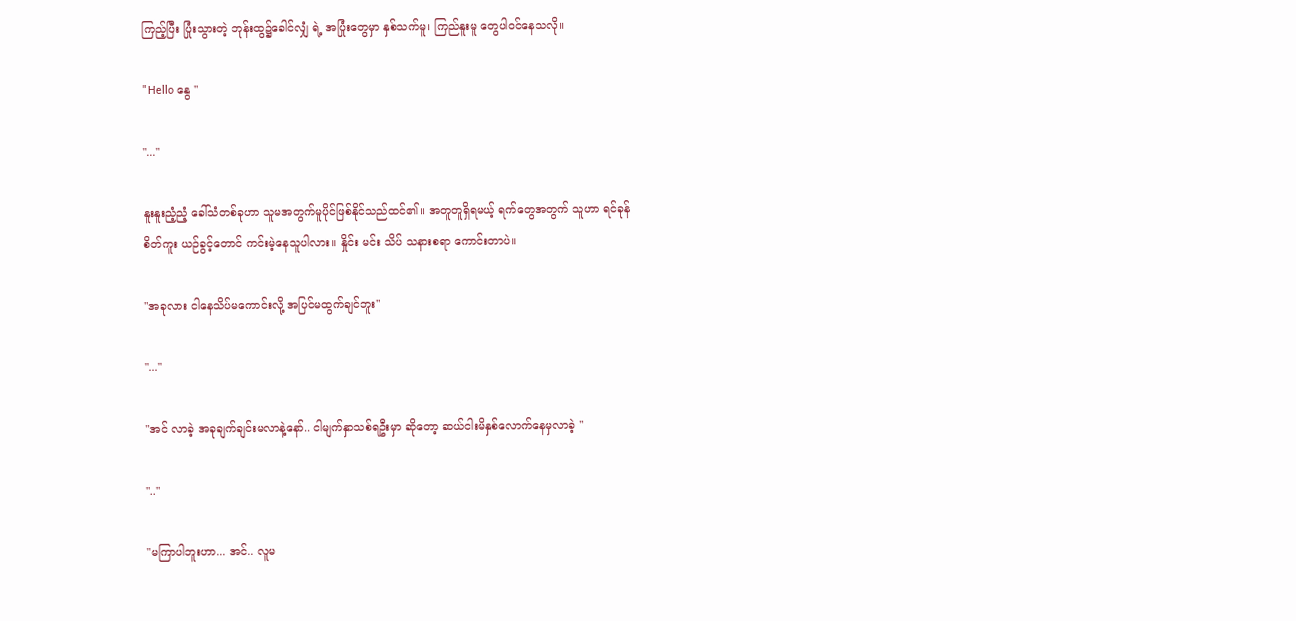ကြည့်ပြီး ပြုံးသွားတဲ့ ဘုန်းထွ၌ခေါင်လျှံ ရဲ့ အပြုံးတွေမှာ နှစ်သက်မူ၊ ကြည်နူးမူ တွေပါဝင်နေသလို။

"Hello နွေ "

"..."

နူးနူးညံ့ညံ့ ခေါ်သံတစ်ခုဟာ သူမအတွက်မူပိုင်ဖြစ်နိုင်သည်ထင်၏။ အတူတူရှိရမယ့် ရက်တွေအတွက် သူဟာ ရင်ခုန်
စိတ်ကူး ယဉ်ခွင့်တောင် ကင်းမဲ့နေသူပါလား။ နှိုင်း မင်း သိပ် သနားစရာ ကောင်းတာပဲ။

"အခုလား ငါနေသိပ်မကောင်းလို့ အပြင်မထွက်ချင်ဘူး"

"..."

"အင် လာခဲ့ အခုချက်ချင်းမလာနဲ့နော်.. ငါမျက်နှာသစ်ရဦးမှာ ဆိုတော့ ဆယ်ငါးမိနှစ်လောက်နေမှလာခဲ့ "

".."

"မကြာပါဘူးဟာ... အင်.. လူမ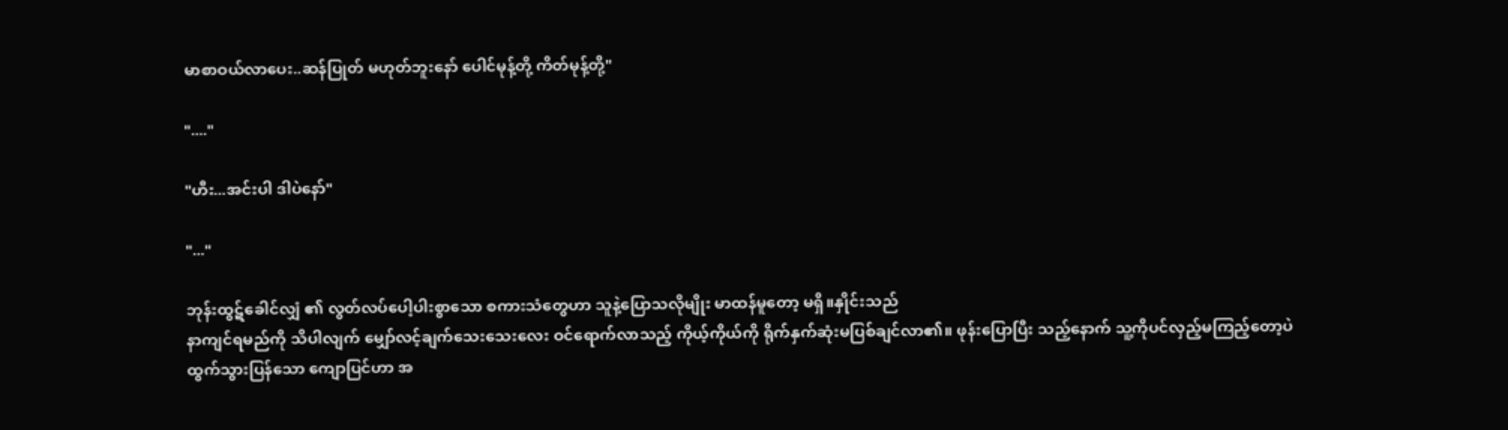မာစာဝယ်လာပေး..ဆန်ပြုတ် မဟုတ်ဘူးနော် ပေါင်မုန့်တို့ ကိတ်မုန့်တို့"

"...."

"ဟီး...အင်းပါ ဒါပဲနော်"

"..."

ဘုန်းထွဋ်ခေါင်လျှံ ၏ လွတ်လပ်ပေါ့ပါးစွာသော စကားသံတွေဟာ သူနဲ့ပြောသလိုမျိုး မာထန်မူတော့ မရှိ။နှိုင်းသည်
နာကျင်ရမည်ကို သိပါလျက် မျှော်လင့်ချက်သေးသေးလေး ဝင်ရောက်လာသည့် ကိုယ့်ကိုယ်ကို ရိုက်နှက်ဆုံးမပြစ်ချင်လာ၏။ ဖုန်းပြောပြီး သည့်နောက် သူ့ကိုပင်လှည့်မကြည့်တော့ပဲ ထွက်သွားပြန်သော ကျောပြင်ဟာ အ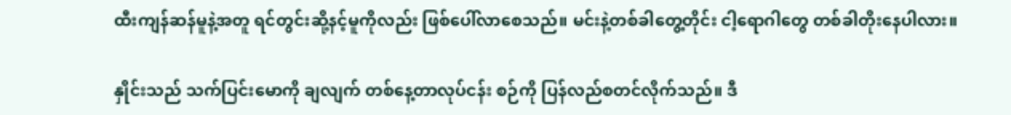ထီးကျန်ဆန်မူနဲ့အတူ ရင်တွင်းဆို့နင့်မူကိုလည်း ဖြစ်ပေါ်လာစေသည်။ မင်းနဲ့တစ်ခါတွေ့တိုင်း ငါ့ရောဂါတွေ တစ်ခါတိုးနေပါလား။

နှိုင်းသည် သက်ပြင်းမောကို ချလျက် တစ်နေ့တာလုပ်ငန်း စဉ်ကို ပြန်လည်စတင်လိုက်သည်။ ဒီ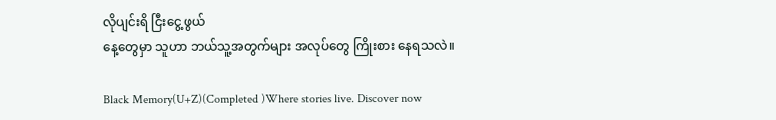လိုပျင်းရိ ငြီးငွေ့ဖွယ်
နေ့တွေမှာ သူဟာ ဘယ်သူ့အတွက်များ အလုပ်တွေ ကြိုးစား နေရသလဲ။

Black Memory(U+Z)(Completed )Where stories live. Discover now